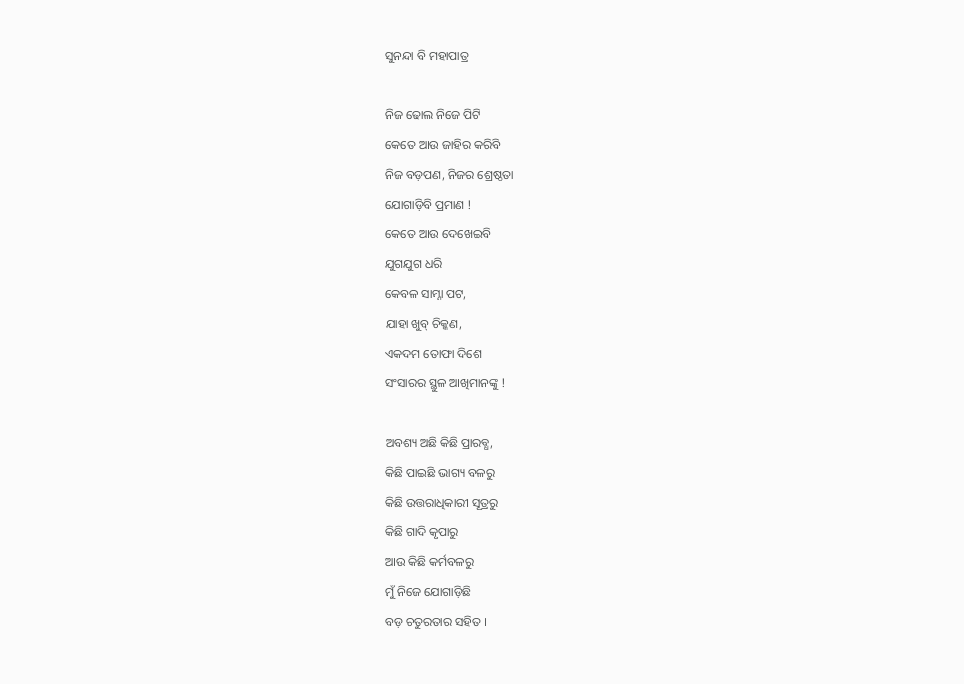ସୁନନ୍ଦା ବି ମହାପାତ୍ର

ନିଜ ଢୋଲ ନିଜେ ପିଟି
କେତେ ଆଉ ଜାହିର କରିବି
ନିଜ ବଡ଼ପଣ, ନିଜର ଶ୍ରେଷ୍ଠତା
ଯୋଗାଡ଼ିବି ପ୍ରମାଣ !
କେତେ ଆଉ ଦେଖେଇବି
ଯୁଗଯୁଗ ଧରି
କେବଳ ସାମ୍ନା ପଟ,
ଯାହା ଖୁବ୍ ଚିକ୍କଣ,
ଏକଦମ ତୋଫା ଦିଶେ
ସଂସାରର ସ୍ଥୁଳ ଆଖିମାନଙ୍କୁ !

ଅବଶ୍ୟ ଅଛି କିଛି ପ୍ରାରବ୍ଧ,
କିଛି ପାଇଛି ଭାଗ୍ୟ ବଳରୁ
କିଛି ଉତ୍ତରାଧିକାରୀ ସୂତ୍ରରୁ
କିଛି ଗାଦି କୃପାରୁ
ଆଉ କିଛି କର୍ମବଳରୁ
ମୁଁ ନିଜେ ଯୋଗାଡ଼ିଛି
ବଡ଼ ଚତୁରତାର ସହିତ ।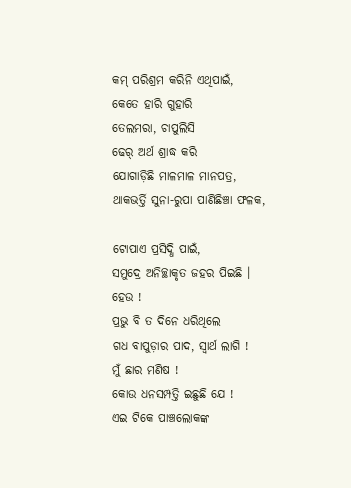କମ୍ ପରିଶ୍ରମ କରିନି ଏଥିପାଇଁ,
କେତେ ହାରି ଗୁହାରି
ତେଲମରା, ଚାପୁଲିସି
ଢେର୍ ଅର୍ଥ ଶ୍ରାଦ୍ଧ କରି
ଯୋଗାଡ଼ିଛି ମାଳମାଳ ମାନପତ୍ର,
ଥାକଭର୍ତ୍ତି ସୁନା-ରୁପା ପାଣିଛିଞ୍ଚା ଫଳକ,

ଟୋପାଏ ପ୍ରସିଦ୍ଧି ପାଇଁ,
ସମୁଦ୍ରେ ଅନିଚ୍ଛାକୃତ ଜହର ପିଇଛି ।
ହେଉ !
ପ୍ରଭୁ ବି ତ ଦିନେ ଧରିଥିଲେ
ଗଧ ବାପୁଡ଼ାର ପାଦ, ସ୍ୱାର୍ଥ ଲାଗି !
ମୁଁ ଛାର ମଣିଷ !
କୋଉ ଧନସମ୍ପତ୍ତି ଇଛୁଛି ଯେ !
ଏଇ ଟିକେ ପାଞ୍ଚଲୋକଙ୍କ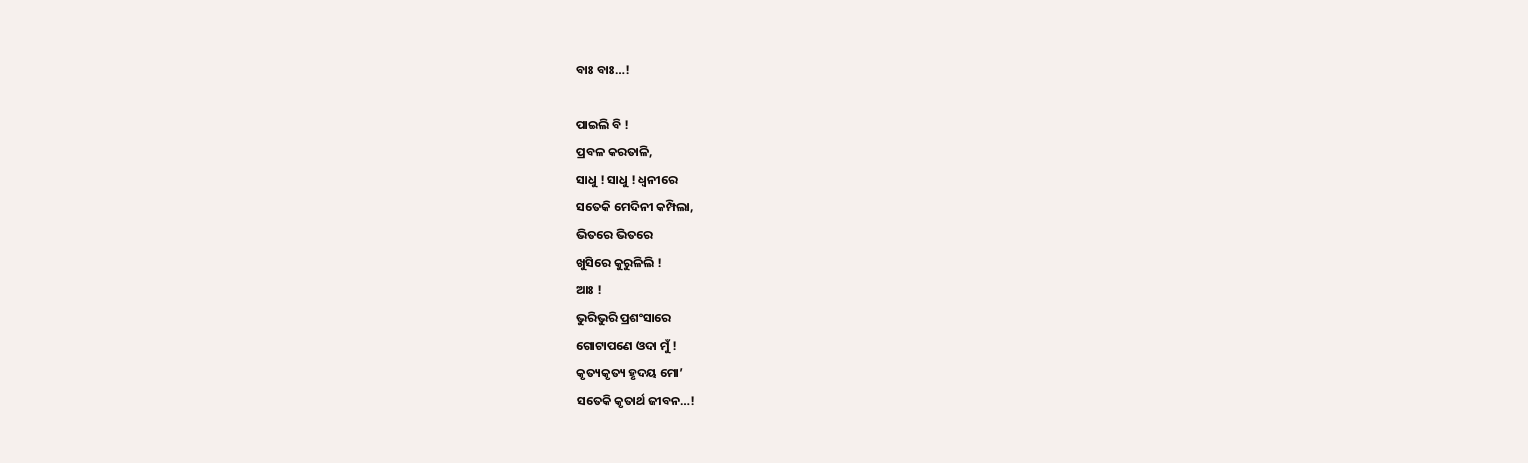ବାଃ ବାଃ…!

ପାଇଲି ବି !
ପ୍ରବଳ କରତାଳି,
ସାଧୁ ! ସାଧୁ ! ଧ୍ୱନୀରେ
ସତେକି ମେଦିନୀ କମ୍ପିଲା,
ଭିତରେ ଭିତରେ
ଖୁସିରେ କୁରୁଳିଲି !
ଆଃ !
ଭୁରିଭୁରି ପ୍ରଶଂସାରେ
ଗୋଟାପଣେ ଓଦା ମୁଁ !
କୃତ୍ୟକୃତ୍ୟ ହୃଦୟ ମୋ’
ସତେକି କୃତାର୍ଥ ଜୀବନ…!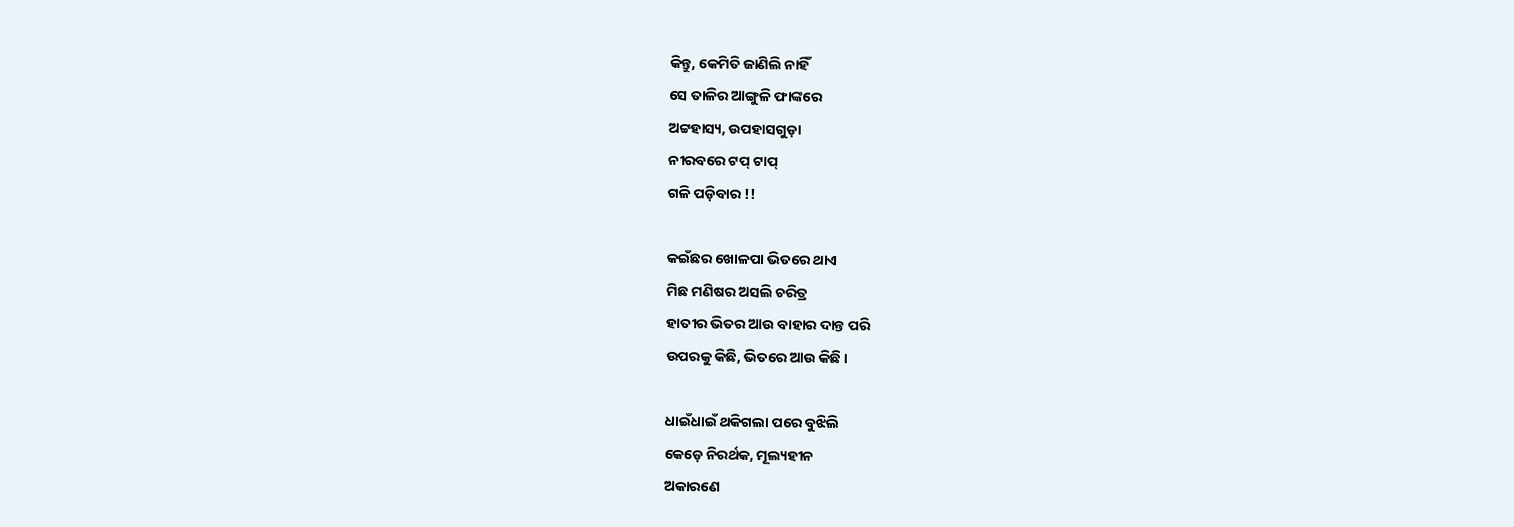କିନ୍ତୁ, କେମିତି ଜାଣିଲି ନାହିଁ
ସେ ତାଳିର ଆଙ୍ଗୁଳି ଫାଙ୍କରେ
ଅଟ୍ଟହାସ୍ୟ, ଉପହାସଗୁଡ଼ା
ନୀରବରେ ଟପ୍ ଟାପ୍
ଗଳି ପଡ଼ିବାର !!

କଇଁଛର ଖୋଳପା ଭିତରେ ଥାଏ
ମିଛ ମଣିଷର ଅସଲି ଚରିତ୍ର
ହାତୀର ଭିତର ଆଉ ବାହାର ଦାନ୍ତ ପରି
ଉପରକୁ କିଛି, ଭିତରେ ଆଉ କିଛି ।

ଧାଇଁଧାଇଁ ଥକିଗଲା ପରେ ବୁଝିଲି
କେଡ଼େ ନିରର୍ଥକ, ମୂଲ୍ୟହୀନ
ଅକାରଣେ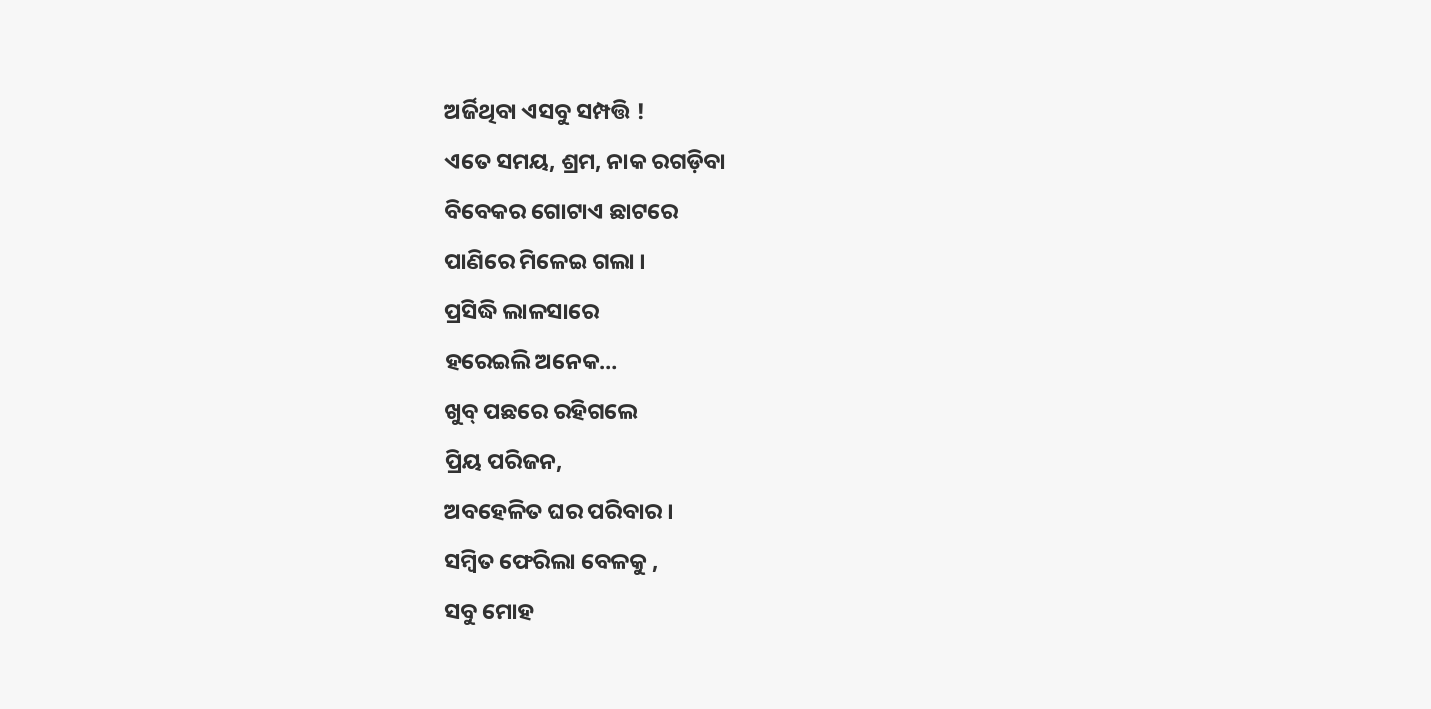ଅର୍ଜିଥିବା ଏସବୁ ସମ୍ପତ୍ତି !
ଏତେ ସମୟ, ଶ୍ରମ, ନାକ ରଗଡ଼ିବା
ବିବେକର ଗୋଟାଏ ଛାଟରେ
ପାଣିରେ ମିଳେଇ ଗଲା ।
ପ୍ରସିଦ୍ଧି ଲାଳସାରେ
ହରେଇଲି ଅନେକ…
ଖୁବ୍ ପଛରେ ରହିଗଲେ
ପ୍ରିୟ ପରିଜନ,
ଅବହେଳିତ ଘର ପରିବାର ।
ସମ୍ବିତ ଫେରିଲା ବେଳକୁ ,
ସବୁ ମୋହ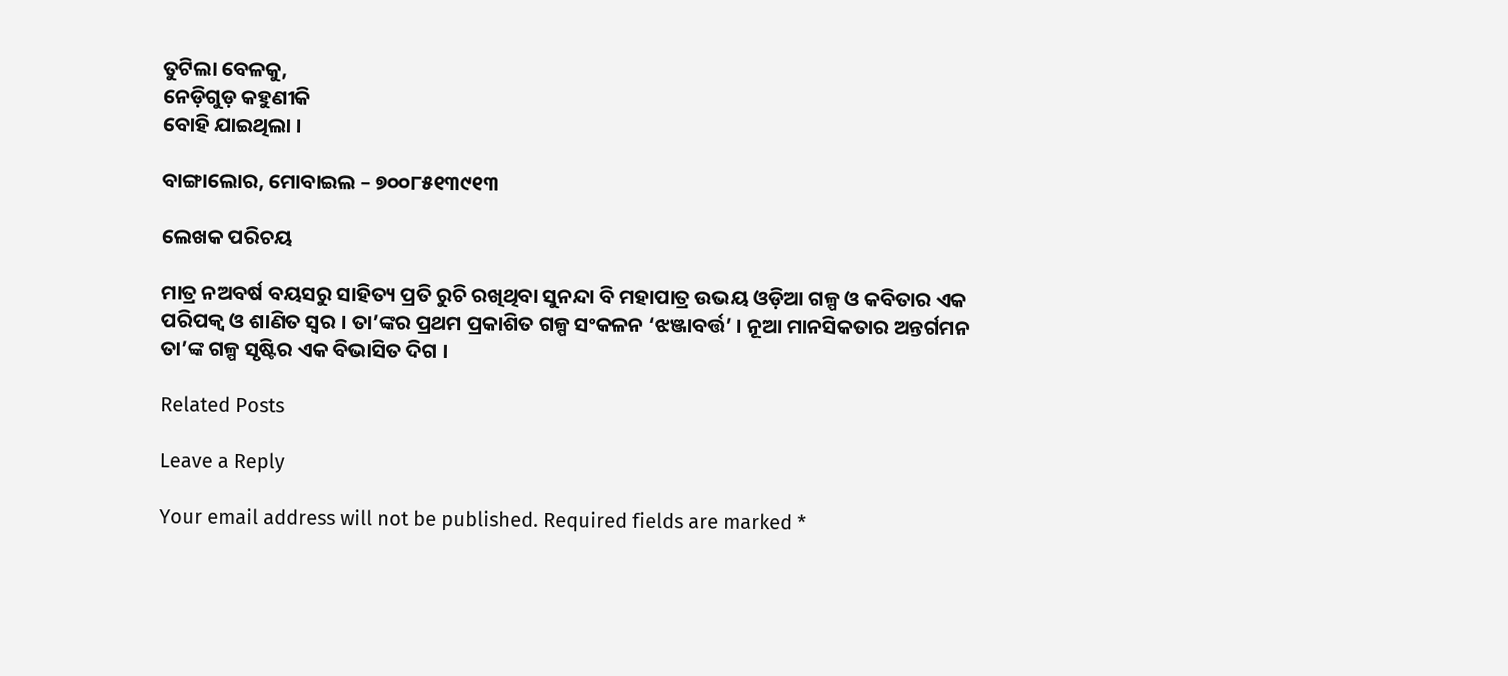ତୁଟିଲା ବେଳକୁ,
ନେଡ଼ିଗୁଡ଼ କହୁଣୀକି
ବୋହି ଯାଇଥିଲା ।

ବାଙ୍ଗାଲୋର, ମୋବାଇଲ – ୭୦୦୮୫୧୩୯୧୩

ଲେଖକ ପରିଚୟ

ମାତ୍ର ନଅବର୍ଷ ବୟସରୁ ସାହିତ୍ୟ ପ୍ରତି ରୁଚି ରଖିଥିବା ସୁନନ୍ଦା ବି ମହାପାତ୍ର ଉଭୟ ଓଡ଼ିଆ ଗଳ୍ପ ଓ କବିତାର ଏକ ପରିପକ୍ୱ ଓ ଶାଣିତ ସ୍ଵର । ତା’ଙ୍କର ପ୍ରଥମ ପ୍ରକାଶିତ ଗଳ୍ପ ସଂକଳନ ‘ଝଞ୍ଜାବର୍ତ୍ତ’ । ନୂଆ ମାନସିକତାର ଅନ୍ତର୍ଗମନ ତା’ଙ୍କ ଗଳ୍ପ ସୃଷ୍ଟିର ଏକ ବିଭାସିତ ଦିଗ ।

Related Posts

Leave a Reply

Your email address will not be published. Required fields are marked *